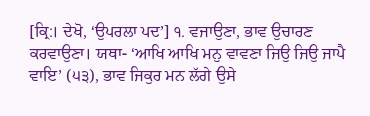[ਕ੍ਰਿ:। ਦੇਖੋ, ‘ਉਪਰਲਾ ਪਦ’] ੧. ਵਜਾਉਣਾ, ਭਾਵ ਉਚਾਰਣ ਕਰਵਾਉਣਾ। ਯਥਾ- ‘ਆਖਿ ਆਖਿ ਮਨੁ ਵਾਵਣਾ ਜਿਉ ਜਿਉ ਜਾਪੈ ਵਾਇ’ (੫੩), ਭਾਵ ਜਿਕੁਰ ਮਨ ਲੱਗੇ ਉਸੇ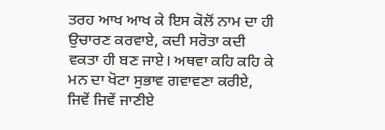ਤਰਹ ਆਖ ਆਖ ਕੇ ਇਸ ਕੋਲੋਂ ਨਾਮ ਦਾ ਹੀ ਉਚਾਰਣ ਕਰਵਾਏ, ਕਦੀ ਸਰੋਤਾ ਕਦੀ ਵਕਤਾ ਹੀ ਬਣ ਜਾਏ। ਅਥਵਾ ਕਹਿ ਕਹਿ ਕੇ ਮਨ ਦਾ ਖੋਟਾ ਸੁਭਾਵ ਗਵਾਵਣਾ ਕਰੀਏ, ਜਿਵੇਂ ਜਿਵੇਂ ਜਾਣੀਏ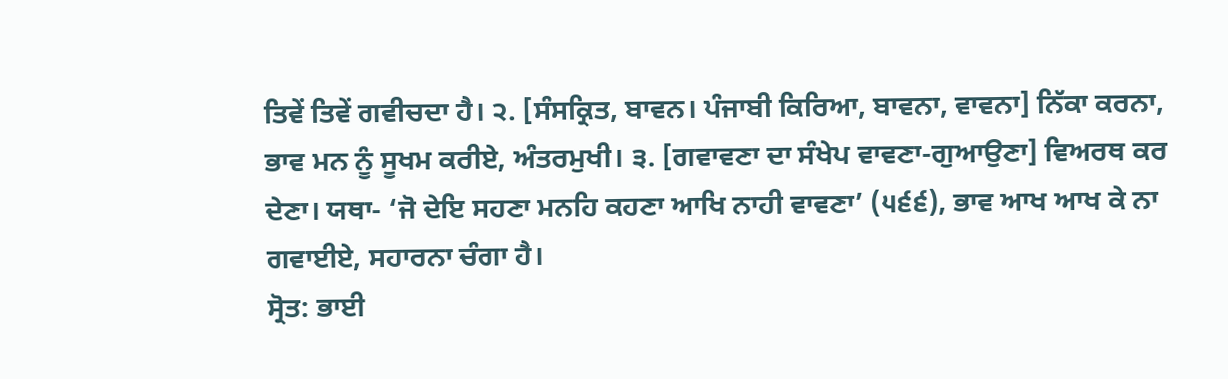ਤਿਵੇਂ ਤਿਵੇਂ ਗਵੀਚਦਾ ਹੈ। ੨. [ਸੰਸਕ੍ਰਿਤ, ਬਾਵਨ। ਪੰਜਾਬੀ ਕਿਰਿਆ, ਬਾਵਨਾ, ਵਾਵਨਾ] ਨਿੱਕਾ ਕਰਨਾ, ਭਾਵ ਮਨ ਨੂੰ ਸੂਖਮ ਕਰੀਏ, ਅੰਤਰਮੁਖੀ। ੩. [ਗਵਾਵਣਾ ਦਾ ਸੰਖੇਪ ਵਾਵਣਾ-ਗੁਆਉਣਾ] ਵਿਅਰਥ ਕਰ ਦੇਣਾ। ਯਥਾ- ‘ਜੋ ਦੇਇ ਸਹਣਾ ਮਨਹਿ ਕਹਣਾ ਆਖਿ ਨਾਹੀ ਵਾਵਣਾ’ (੫੬੬), ਭਾਵ ਆਖ ਆਖ ਕੇ ਨਾ ਗਵਾਈਏ, ਸਹਾਰਨਾ ਚੰਗਾ ਹੈ।
ਸ੍ਰੋਤ: ਭਾਈ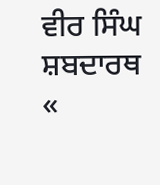ਵੀਰ ਸਿੰਘ ਸ਼ਬਦਾਰਥ
«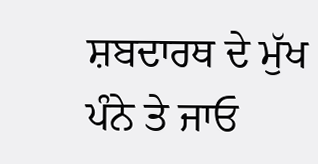ਸ਼ਬਦਾਰਥ ਦੇ ਮੁੱਖ ਪੰਨੇ ਤੇ ਜਾਓ